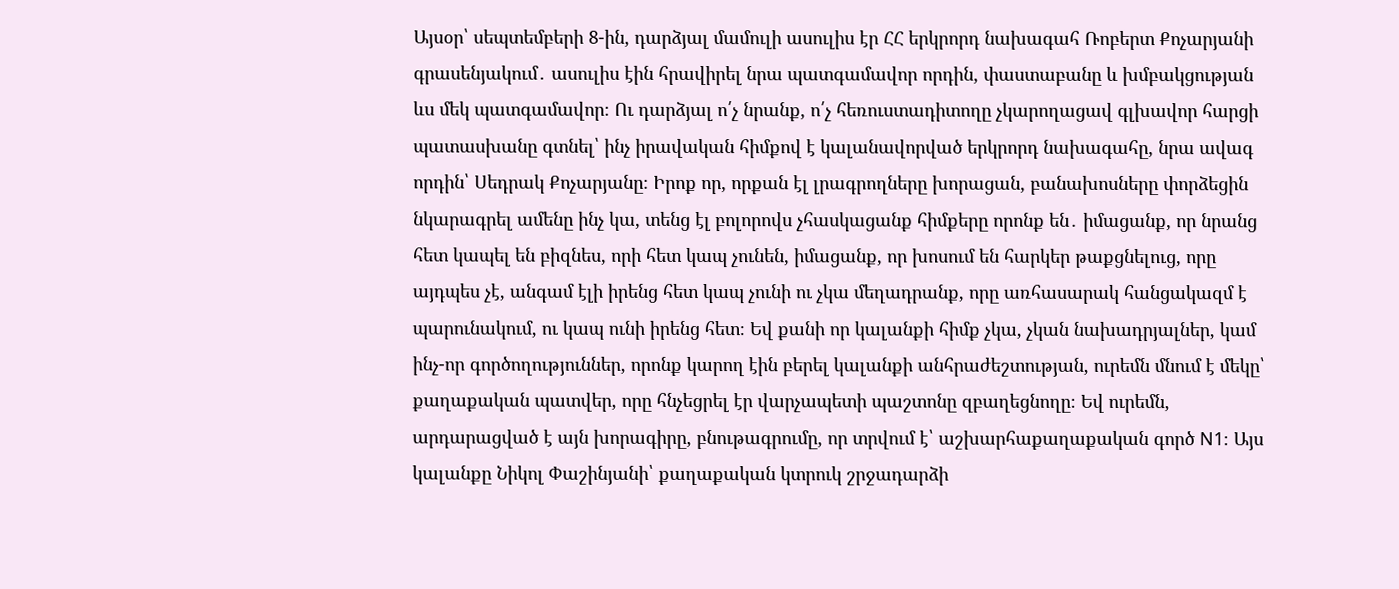Այսօր՝ սեպտեմբերի 8-ին, դարձյալ մամուլի ասուլիս էր ՀՀ երկրորդ նախագահ Ռոբերտ Քոչարյանի գրասենյակում․ ասուլիս էին հրավիրել նրա պատգամավոր որդին, փաստաբանը և խմբակցության ևս մեկ պատգամավոր։ Ու դարձյալ ո՛չ նրանք, ո՛չ հեռուստադիտողը չկարողացավ գլխավոր հարցի պատասխանը գտնել՝ ինչ իրավական հիմքով է կալանավորված երկրորդ նախագահը, նրա ավագ որդին՝ Սեդրակ Քոչարյանը։ Իրոք որ, որքան էլ լրագրողները խորացան, բանախոսները փորձեցին նկարագրել ամենը ինչ կա, տենց էլ բոլորովս չհասկացանք հիմքերը որոնք են․ իմացանք, որ նրանց հետ կապել են բիզնես, որի հետ կապ չունեն, իմացանք, որ խոսում են հարկեր թաքցնելուց, որը այդպես չէ, անգամ էլի իրենց հետ կապ չունի ու չկա մեղադրանք, որը առհասարակ հանցակազմ է պարունակում, ու կապ ունի իրենց հետ։ Եվ քանի որ կալանքի հիմք չկա, չկան նախադրյալներ, կամ ինչ-որ գործողություններ, որոնք կարող էին բերել կալանքի անհրաժեշտության, ուրեմն մնում է մեկը՝ քաղաքական պատվեր, որը հնչեցրել էր վարչապետի պաշտոնը զբաղեցնողը։ Եվ ուրեմն, արդարացված է այն խորագիրը, բնութագրումը, որ տրվում է՝ աշխարհաքաղաքական գործ N1։ Այս կալանքը Նիկոլ Փաշինյանի՝ քաղաքական կտրուկ շրջադարձի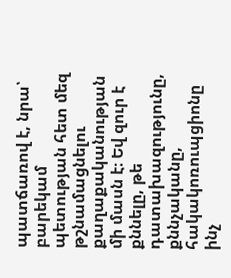պատճառով է, նրա՝ բարեկամ պետության հետ մեզ թշնամացնելու քաղաքականության մի մասն է։ Եվ զուր է քննելը, թե դատախազությունը, քննչականը, հակակոռուպցիոնը ինչ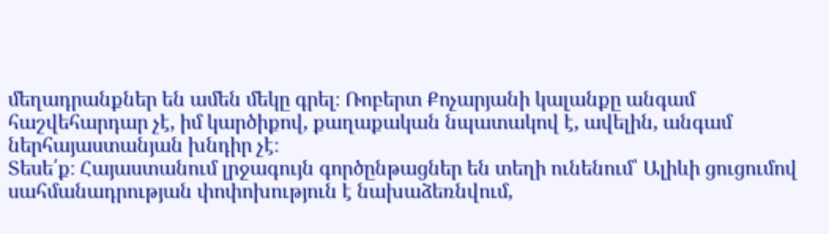մեղադրանքներ են ամեն մեկը գրել։ Ռոբերտ Քոչարյանի կալանքը անգամ հաշվեհարդար չէ, իմ կարծիքով, քաղաքական նպատակով է, ավելին, անգամ ներհայաստանյան խնդիր չէ։
Տեսե՛ք։ Հայաստանում լրջագույն գործընթացներ են տեղի ունենում՝ Ալիևի ցուցումով սահմանադրության փոփոխություն է նախաձեռնվում,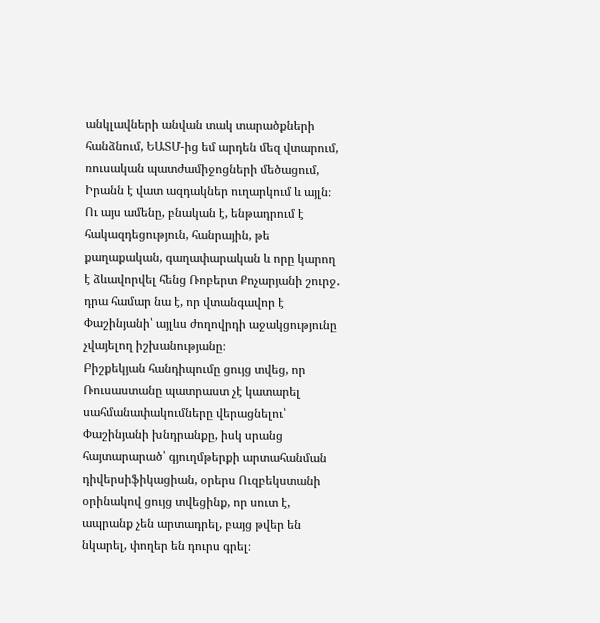անկլավների անվան տակ տարածքների հանձնում, ԵԱՏՄ-ից եմ արդեն մեզ վտարում, ռուսական պատժամիջոցների մեծացում, Իրանն է վատ ազդակներ ուղարկում և այլն։ Ու այս ամենը, բնական է, ենթադրում է հակազդեցություն, հանրային, թե քաղաքական, գաղափարական և որը կարող է ձևավորվել հենց Ռոբերտ Քոչարյանի շուրջ․ դրա համար նա է, որ վտանգավոր է Փաշինյանի՝ այլևս ժողովրդի աջակցությունը չվայելող իշխանությանը։
Բիշքեկյան հանդիպումը ցույց տվեց, որ Ռուսաստանը պատրաստ չէ կատարել սահմանափակումները վերացնելու՝ Փաշինյանի խնդրանքը, իսկ սրանց հայտարարած՝ գյուղմթերքի արտահանման դիվերսիֆիկացիան, օրերս Ուզբեկստանի օրինակով ցույց տվեցինք, որ սուտ է, ապրանք չեն արտադրել, բայց թվեր են նկարել, փողեր են դուրս գրել։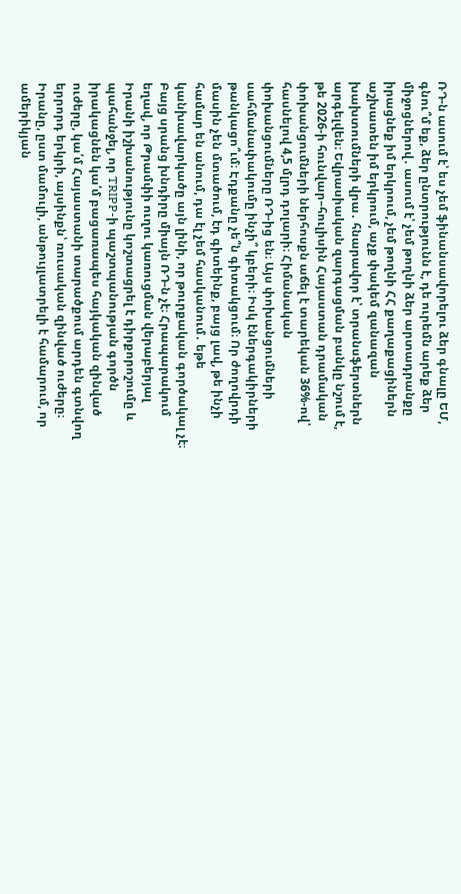ՌԴ-ն ասում է՝ ես չեմ ֆինանսավորելու ձեր գնալը ԵՄ, գնու՞մ եք, ձեր ընտրությունն է, դե ուրեմն արեք ձեր միջոցներով․ ասում է՝ չեմ թողնի ձեր արտադրանքը իրացնեք իմ երկրում, չեմ թողնի ՀՀ քաղաքացիներն աշխատեն իմ երկրում, աչք փակեմ զանազան խախտումների վրա․ հնարավոր է՝ տրանսֆերտներն արգելվեն։ Եվրասիական զարգացման բանկը նշում է, թե 2026-ի հունվար–հուլիսին Հայաստան դրամական փոխանցումների ներհոսքն աճել է տարեկան 36%-ով՝ հասնելով 4,5 մլրդ դոլարի։ Հիմանական փոխանցումները ՌԴ-ից են։ Այս փոխանցումների սահմանափակումը ինչի՞ կբերի։ Իսկ էներգակիրների թանկացո՞ւմ։ Էդքանը չե՞ն գիտակցում։ Որ ժողովրդի մասին չեն մտածում, էդ գիտեինք, բայց լավ, թե ինչի համար են անում, դա էլ չեմ հասկանում․ եթե կանխավարկածը այն լինի, որ թուրքական գործակալ չէ։
Բայց սրանց խնդիրը միայն ՌԴ-ն չէ։ Հրապարակում եղավ, որ Թրամփի ուղու կառուցման վերաբերյալ Իրանի իշխանությունը կոշտացրել է դիրքորոշումը և պահանջել, որ TRIPP-ի պաշտպանության գործն իրակացնեն կա՛մ բացառապես հայկական զինված ուժերը, կա՛մ Հայաստանի տարածքում արդեն գտնվող երրորդ երկրի, այսինքն՝ ռուսական զինված ուժերը։ Իրանը, ըստ մամուլի, անթույլատրելի է համարում, որ ամերիկյան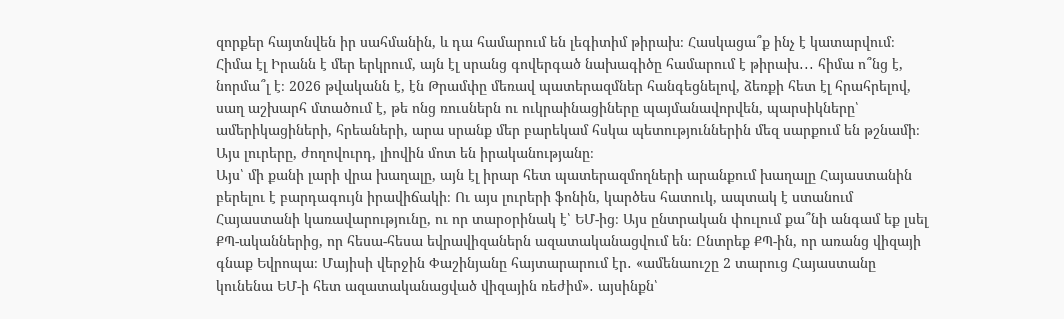զորքեր հայտնվեն իր սահմանին, և դա համարում են լեգիտիմ թիրախ։ Հասկացա՞ք ինչ է կատարվում։ Հիմա էլ Իրանն է մեր երկրում, այն էլ սրանց գովերգած նախագիծը համարում է թիրախ․․․ հիմա ո՞նց է, նորմա՞լ է։ 2026 թվականն է, էն Թրամփը մեռավ պատերազմներ հանգեցնելով, ձեռքի հետ էլ հրահրելով, սաղ աշխարհ մտածում է, թե ոնց ռուսներն ու ուկրաինացիները պայմանավորվեն, պարսիկները՝ ամերիկացիների, հրեաների, արա սրանք մեր բարեկամ հսկա պետություններին մեզ սարքում են թշնամի։ Այս լուրերը, ժողովուրդ, լիովին մոտ են իրականությանը։
Այս՝ մի քանի լարի վրա խաղալը, այն էլ իրար հետ պատերազմողների արանքում խաղալը Հայաստանին բերելու է բարդագույն իրավիճակի։ Ու այս լուրերի ֆոնին, կարծես հատուկ, ապտակ է ստանում Հայաստանի կառավարությունը, ու որ տարօրինակ է՝ ԵՄ-ից։ Այս ընտրական փուլում քա՞նի անգամ եք լսել ՔՊ-ականներից, որ հեսա-հեսա եվրավիզաներն ազատականացվում են։ Ընտրեք ՔՊ-ին, որ առանց վիզայի գնաք Եվրոպա։ Մայիսի վերջին Փաշինյանը հայտարարում էր․ «ամենաուշը 2 տարուց Հայաստանը կունենա ԵՄ-ի հետ ազատականացված վիզային ռեժիմ»․ այսինքն՝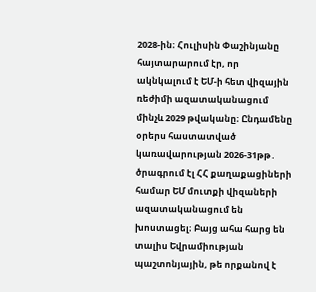2028-ին։ Հուլիսին Փաշինյանը հայտարարում էր, որ ակնկալում է ԵՄ-ի հետ վիզային ռեժիմի ազատականացում մինչև 2029 թվականը։ Ընդամենը օրերս հաստատված կառավարության 2026-31թթ․ ծրագրում էլ ՀՀ քաղաքացիների համար ԵՄ մուտքի վիզաների ազատականացում են խոստացել։ Բայց ահա հարց են տալիս Եվրամիության պաշտոնյային, թե որքանով է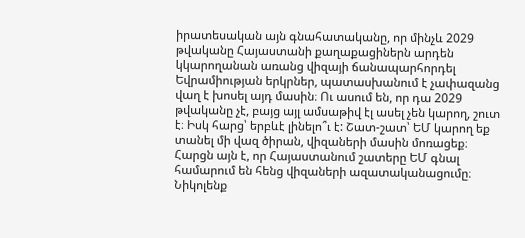իրատեսական այն գնահատականը, որ մինչև 2029 թվականը Հայաստանի քաղաքացիներն արդեն կկարողանան առանց վիզայի ճանապարհորդել Եվրամիության երկրներ, պատասխանում է չափազանց վաղ է խոսել այդ մասին։ Ու ասում են, որ դա 2029 թվականը չէ, բայց այլ ամսաթիվ էլ ասել չեն կարող, շուտ է։ Իսկ հարց՝ երբևէ լինելո՞ւ է: Շատ-շատ՝ ԵՄ կարող եք տանել մի վազ ծիրան, վիզաների մասին մոռացեք։
Հարցն այն է, որ Հայաստանում շատերը ԵՄ գնալ համարում են հենց վիզաների ազատականացումը։ Նիկոլենք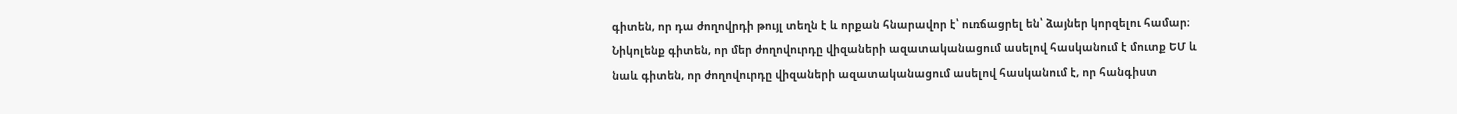գիտեն, որ դա ժողովրդի թույլ տեղն է և որքան հնարավոր է՝ ուռճացրել են՝ ձայներ կորզելու համար։ Նիկոլենք գիտեն, որ մեր ժողովուրդը վիզաների ազատականացում ասելով հասկանում է մուտք ԵՄ և նաև գիտեն, որ ժողովուրդը վիզաների ազատականացում ասելով հասկանում է, որ հանգիստ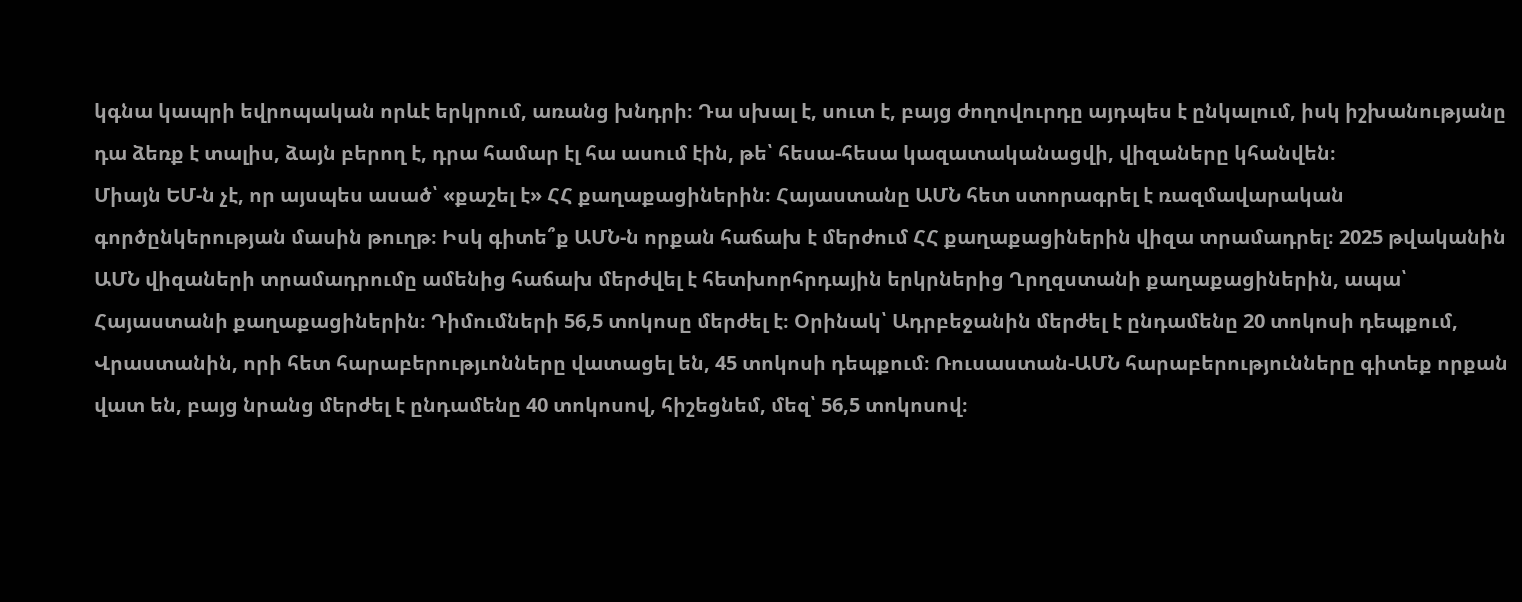կգնա կապրի եվրոպական որևէ երկրում, առանց խնդրի։ Դա սխալ է, սուտ է, բայց ժողովուրդը այդպես է ընկալում, իսկ իշխանությանը դա ձեռք է տալիս, ձայն բերող է, դրա համար էլ հա ասում էին, թե՝ հեսա-հեսա կազատականացվի, վիզաները կհանվեն։
Միայն ԵՄ-ն չէ, որ այսպես ասած՝ «քաշել է» ՀՀ քաղաքացիներին։ Հայաստանը ԱՄՆ հետ ստորագրել է ռազմավարական գործընկերության մասին թուղթ։ Իսկ գիտե՞ք ԱՄՆ-ն որքան հաճախ է մերժում ՀՀ քաղաքացիներին վիզա տրամադրել։ 2025 թվականին ԱՄՆ վիզաների տրամադրումը ամենից հաճախ մերժվել է հետխորհրդային երկրներից Ղրղզստանի քաղաքացիներին, ապա՝ Հայաստանի քաղաքացիներին։ Դիմումների 56,5 տոկոսը մերժել է։ Օրինակ՝ Ադրբեջանին մերժել է ընդամենը 20 տոկոսի դեպքում, Վրաստանին, որի հետ հարաբերությւոնները վատացել են, 45 տոկոսի դեպքում։ Ռուսաստան-ԱՄՆ հարաբերությունները գիտեք որքան վատ են, բայց նրանց մերժել է ընդամենը 40 տոկոսով, հիշեցնեմ, մեզ՝ 56,5 տոկոսով։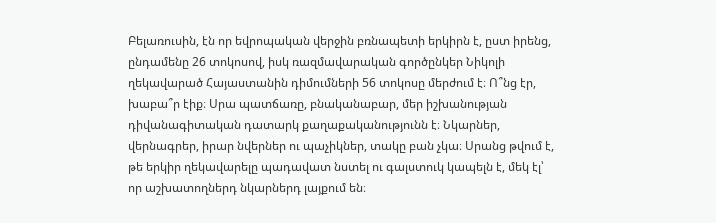Բելառուսին, էն որ եվրոպական վերջին բռնապետի երկիրն է, ըստ իրենց, ընդամենը 26 տոկոսով, իսկ ռազմավարական գործընկեր Նիկոլի ղեկավարած Հայաստանին դիմումների 56 տոկոսը մերժում է։ Ո՞նց էր, խաբա՞ր էիք։ Սրա պատճառը, բնականաբար, մեր իշխանության դիվանագիտական դատարկ քաղաքականությունն է։ Նկարներ, վերնագրեր, իրար նվերներ ու պաչիկներ, տակը բան չկա։ Սրանց թվում է, թե երկիր ղեկավարելը պադավատ նստել ու գալստուկ կապելն է, մեկ էլ՝ որ աշխատողներդ նկարներդ լայքում են։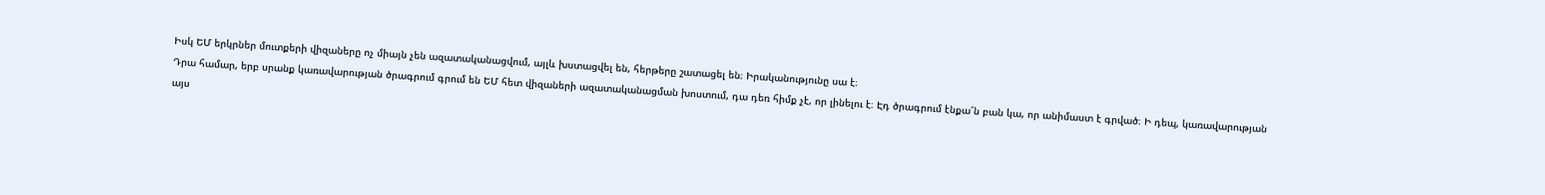Իսկ ԵՄ երկրներ մուտքերի վիզաները ոչ միայն չեն ազատականացվում, այլև խստացվել են, հերթերը շատացել են։ Իրականությունը սա է։
Դրա համար, երբ սրանք կառավարության ծրագրում գրում են ԵՄ հետ վիզաների ազատականացման խոստում, դա դեռ հիմք չէ, որ լինելու է։ Էդ ծրագրում էնքա՜ն բան կա, որ անիմաստ է գրված։ Ի դեպ, կառավարության այս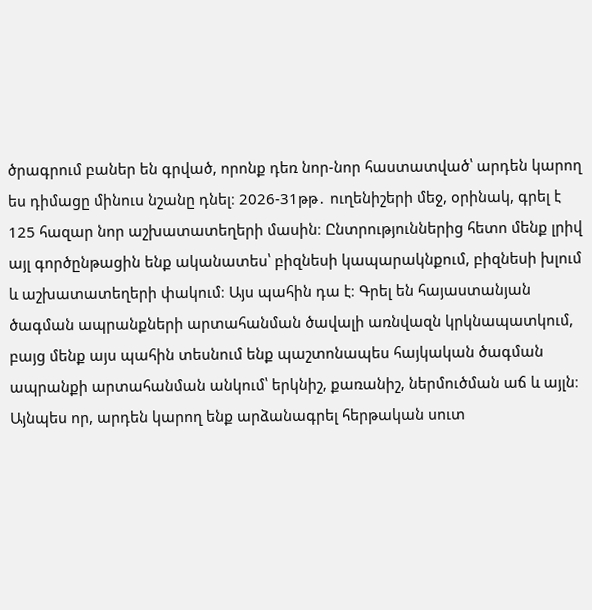ծրագրում բաներ են գրված, որոնք դեռ նոր-նոր հաստատված՝ արդեն կարող ես դիմացը մինուս նշանը դնել։ 2026-31թթ․ ուղենիշերի մեջ, օրինակ, գրել է 125 հազար նոր աշխատատեղերի մասին։ Ընտրություններից հետո մենք լրիվ այլ գործընթացին ենք ականատես՝ բիզնեսի կապարակնքում, բիզնեսի խլում և աշխատատեղերի փակում։ Այս պահին դա է։ Գրել են հայաստանյան ծագման ապրանքների արտահանման ծավալի առնվազն կրկնապատկում, բայց մենք այս պահին տեսնում ենք պաշտոնապես հայկական ծագման ապրանքի արտահանման անկում՝ երկնիշ, քառանիշ, ներմուծման աճ և այլն։ Այնպես որ, արդեն կարող ենք արձանագրել հերթական սուտ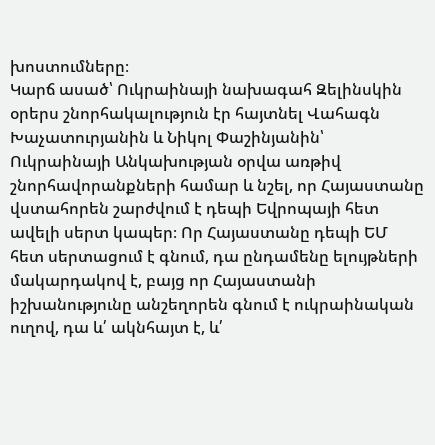խոստումները։
Կարճ ասած՝ Ուկրաինայի նախագահ Զելինսկին օրերս շնորհակալություն էր հայտնել Վահագն Խաչատուրյանին և Նիկոլ Փաշինյանին՝ Ուկրաինայի Անկախության օրվա առթիվ շնորհավորանքների համար և նշել, որ Հայաստանը վստահորեն շարժվում է դեպի Եվրոպայի հետ ավելի սերտ կապեր։ Որ Հայաստանը դեպի ԵՄ հետ սերտացում է գնում, դա ընդամենը ելույթների մակարդակով է, բայց որ Հայաստանի իշխանությունը անշեղորեն գնում է ուկրաինական ուղով, դա և՛ ակնհայտ է, և՛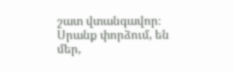շատ վտանգավոր։ Սրանք փորձում, են մեր,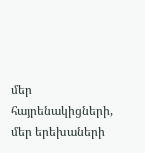մեր հայրենակիցների, մեր երեխաների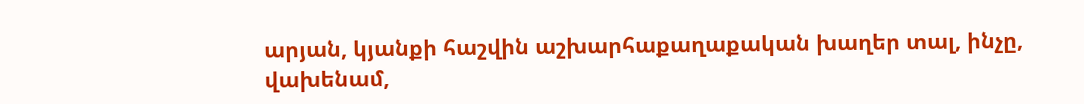արյան, կյանքի հաշվին աշխարհաքաղաքական խաղեր տալ, ինչը, վախենամ,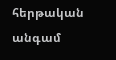հերթական անգամ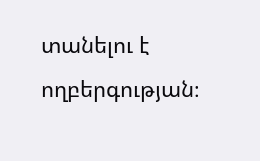տանելու է ողբերգության։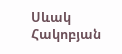Սևակ Հակոբյան